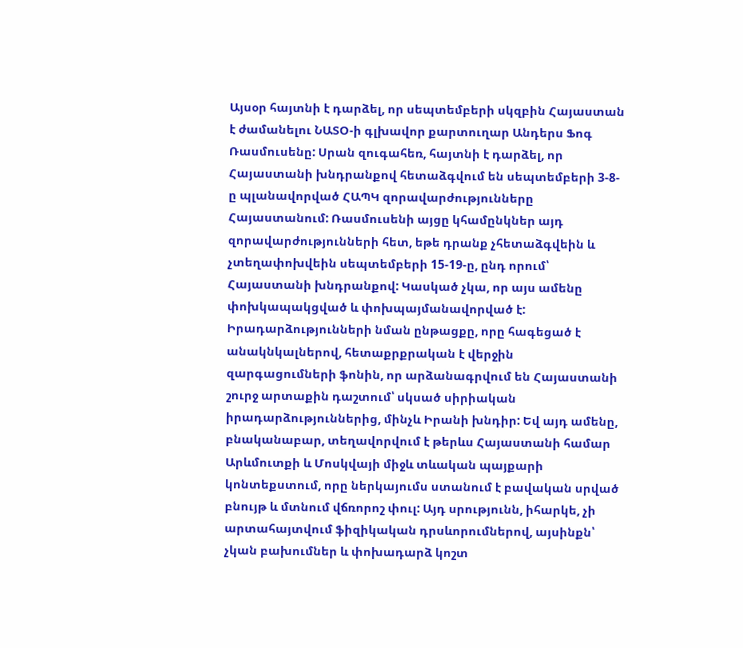Այսօր հայտնի է դարձել, որ սեպտեմբերի սկզբին Հայաստան է ժամանելու ՆԱՏՕ-ի գլխավոր քարտուղար Անդերս Ֆոգ Ռասմուսենը: Սրան զուգահեռ, հայտնի է դարձել, որ Հայաստանի խնդրանքով հետաձգվում են սեպտեմբերի 3-8-ը պլանավորված ՀԱՊԿ զորավարժությունները Հայաստանում: Ռասմուսենի այցը կհամընկներ այդ զորավարժությունների հետ, եթե դրանք չհետաձգվեին և չտեղափոխվեին սեպտեմբերի 15-19-ը, ընդ որում՝ Հայաստանի խնդրանքով: Կասկած չկա, որ այս ամենը փոխկապակցված և փոխպայմանավորված է:
Իրադարձությունների նման ընթացքը, որը հագեցած է անակնկալներով, հետաքրքրական է վերջին զարգացումների ֆոնին, որ արձանագրվում են Հայաստանի շուրջ արտաքին դաշտում՝ սկսած սիրիական իրադարձություններից, մինչև Իրանի խնդիր: Եվ այդ ամենը, բնականաբար, տեղավորվում է թերևս Հայաստանի համար Արևմուտքի և Մոսկվայի միջև տևական պայքարի կոնտեքստում, որը ներկայումս ստանում է բավական սրված բնույթ և մտնում վճռորոշ փուլ: Այդ սրությունն, իհարկե, չի արտահայտվում ֆիզիկական դրսևորումներով, այսինքն՝ չկան բախումներ և փոխադարձ կոշտ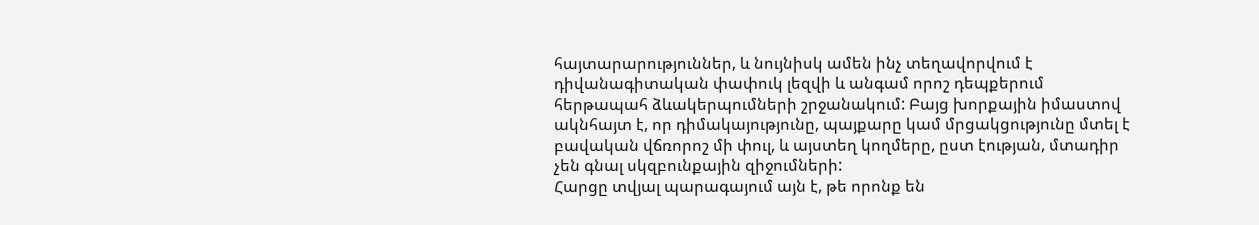հայտարարություններ, և նույնիսկ ամեն ինչ տեղավորվում է դիվանագիտական փափուկ լեզվի և անգամ որոշ դեպքերում հերթապահ ձևակերպումների շրջանակում: Բայց խորքային իմաստով ակնհայտ է, որ դիմակայությունը, պայքարը կամ մրցակցությունը մտել է բավական վճռորոշ մի փուլ, և այստեղ կողմերը, ըստ էության, մտադիր չեն գնալ սկզբունքային զիջումների:
Հարցը տվյալ պարագայում այն է, թե որոնք են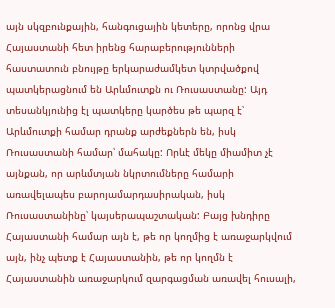այն սկզբունքային, հանգուցային կետերը, որոնց վրա Հայաստանի հետ իրենց հարաբերությունների հաստատուն բնույթը երկարաժամկետ կտրվածքով պատկերացնում են Արևմուտքն ու Ռուսաստանը: Այդ տեսանկյունից էլ պատկերը կարծես թե պարզ է՝ Արևմուտքի համար դրանք արժեքներն են, իսկ Ռուսաստանի համար՝ մահակը: Որևէ մեկը միամիտ չէ այնքան, որ արևմտյան նկրտումները համարի առավելապես բարոյամարդասիրական, իսկ Ռուսաստանինը՝ կայսերապաշտական: Բայց խնդիրը Հայաստանի համար այն է, թե որ կողմից է առաջարկվում այն, ինչ պետք է Հայաստանին, թե որ կողմն է Հայաստանին առաջարկում զարգացման առավել հուսալի,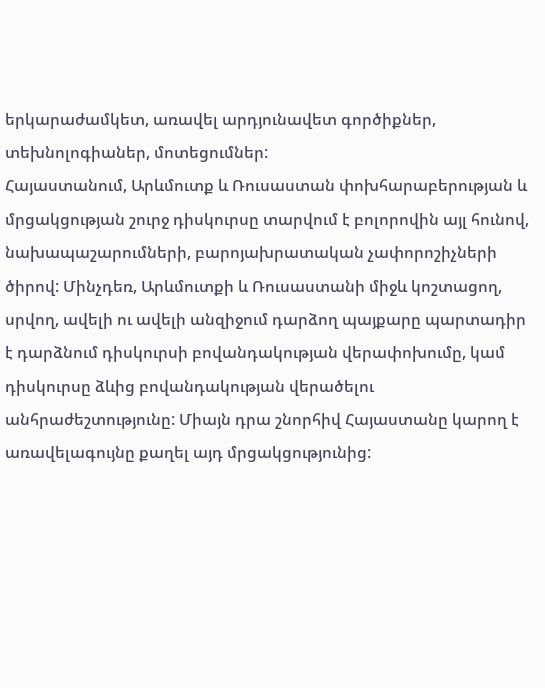երկարաժամկետ, առավել արդյունավետ գործիքներ, տեխնոլոգիաներ, մոտեցումներ:
Հայաստանում, Արևմուտք և Ռուսաստան փոխհարաբերության և մրցակցության շուրջ դիսկուրսը տարվում է բոլորովին այլ հունով, նախապաշարումների, բարոյախրատական չափորոշիչների ծիրով: Մինչդեռ, Արևմուտքի և Ռուսաստանի միջև կոշտացող, սրվող, ավելի ու ավելի անզիջում դարձող պայքարը պարտադիր է դարձնում դիսկուրսի բովանդակության վերափոխումը, կամ դիսկուրսը ձևից բովանդակության վերածելու անհրաժեշտությունը: Միայն դրա շնորհիվ Հայաստանը կարող է առավելագույնը քաղել այդ մրցակցությունից: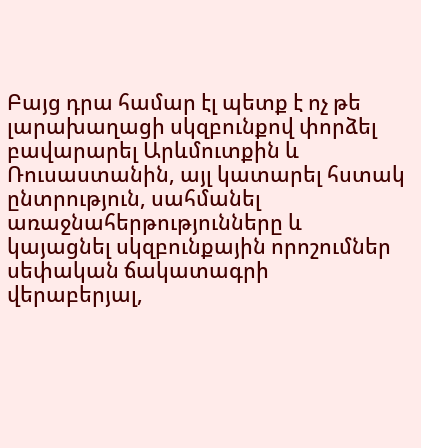Բայց դրա համար էլ պետք է ոչ թե լարախաղացի սկզբունքով փորձել բավարարել Արևմուտքին և Ռուսաստանին, այլ կատարել հստակ ընտրություն, սահմանել առաջնահերթությունները և կայացնել սկզբունքային որոշումներ սեփական ճակատագրի վերաբերյալ,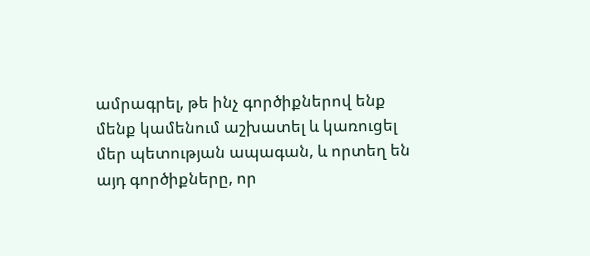ամրագրել, թե ինչ գործիքներով ենք մենք կամենում աշխատել և կառուցել մեր պետության ապագան, և որտեղ են այդ գործիքները, որ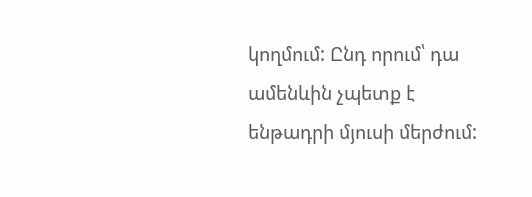կողմում: Ընդ որում՝ դա ամենևին չպետք է ենթադրի մյուսի մերժում: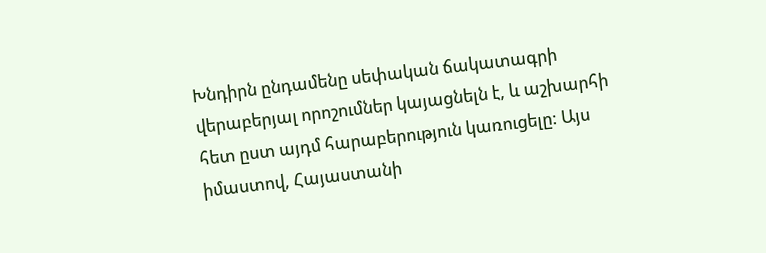Խնդիրն ընդամենը սեփական ճակատագրի վերաբերյալ որոշումներ կայացնելն է, և աշխարհի հետ ըստ այդմ հարաբերություն կառուցելը: Այս իմաստով, Հայաստանի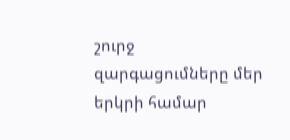շուրջ զարգացումները մեր երկրի համար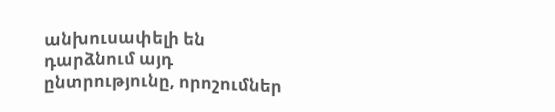անխուսափելի են դարձնում այդ ընտրությունը, որոշումներ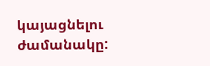կայացնելու ժամանակը: